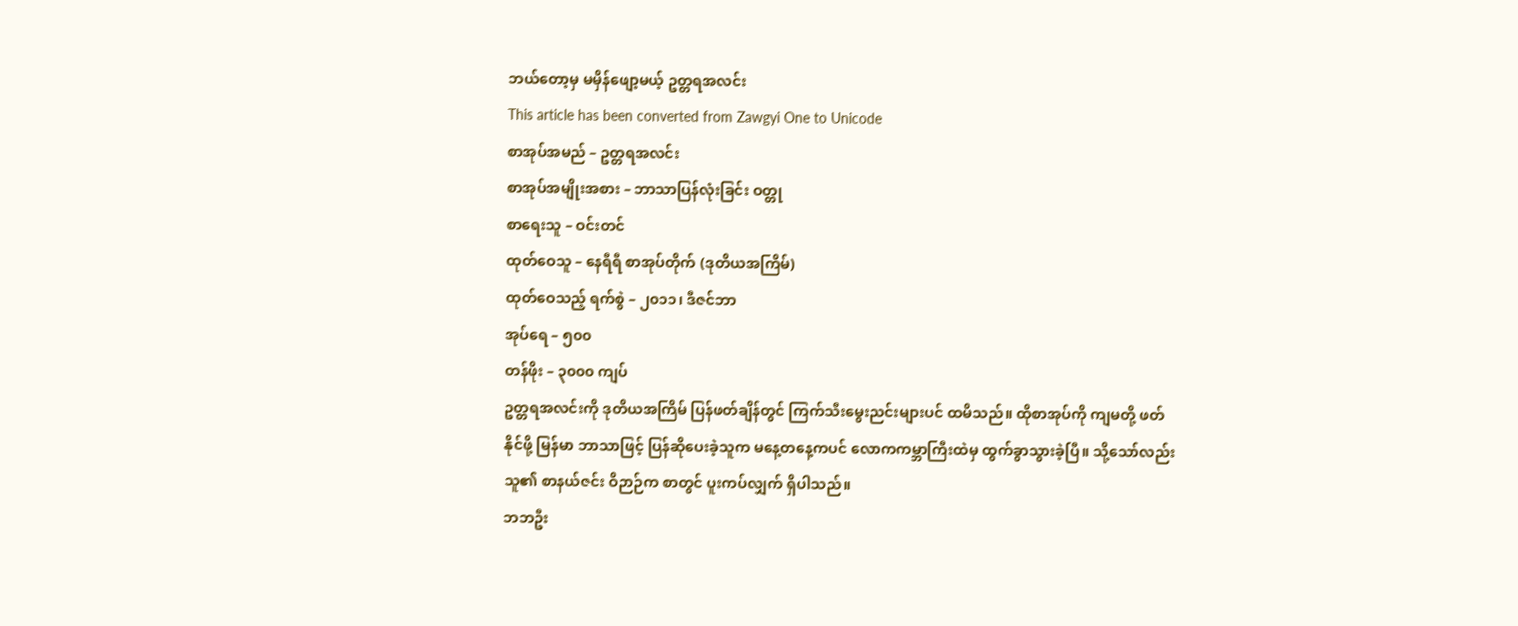ဘယ်တော့မှ မမှိန်ဖျော့မယ့် ဥတ္တရအလင်း
This article has been converted from Zawgyi One to Unicode
စာအုပ်အမည် – ဥတ္တရအလင်း
စာအုပ်အမျိုးအစား – ဘာသာပြန်လုံးခြင်း ဝတ္တု
စာရေးသူ – ဝင်းတင်
ထုတ်ဝေသူ – နေရီရီ စာအုပ်တိုက် (ဒုတိယအကြိမ်)
ထုတ်ဝေသည့် ရက်စွဲ – ၂၀၁၁၊ ဒီဇင်ဘာ
အုပ်ရေ – ၅၀၀
တန်ဖိုး – ၃၀၀၀ ကျပ်
ဥတ္တရအလင်းကို ဒုတိယအကြိမ် ပြန်ဖတ်ချိန်တွင် ကြက်သီးမွေးညင်းများပင် ထမိသည်။ ထိုစာအုပ်ကို ကျမတို့ ဖတ်နိုင်ဖို့ မြန်မာ ဘာသာဖြင့် ပြန်ဆိုပေးခဲ့သူက မနေ့တနေ့ကပင် လောကကမ္ဘာကြီးထဲမှ ထွက်ခွာသွားခဲ့ပြီ။ သို့သော်လည်း သူ၏ စာနယ်ဇင်း ဝိဉာဉ်က စာတွင် ပူးကပ်လျှက် ရှိပါသည်။
ဘဘဦး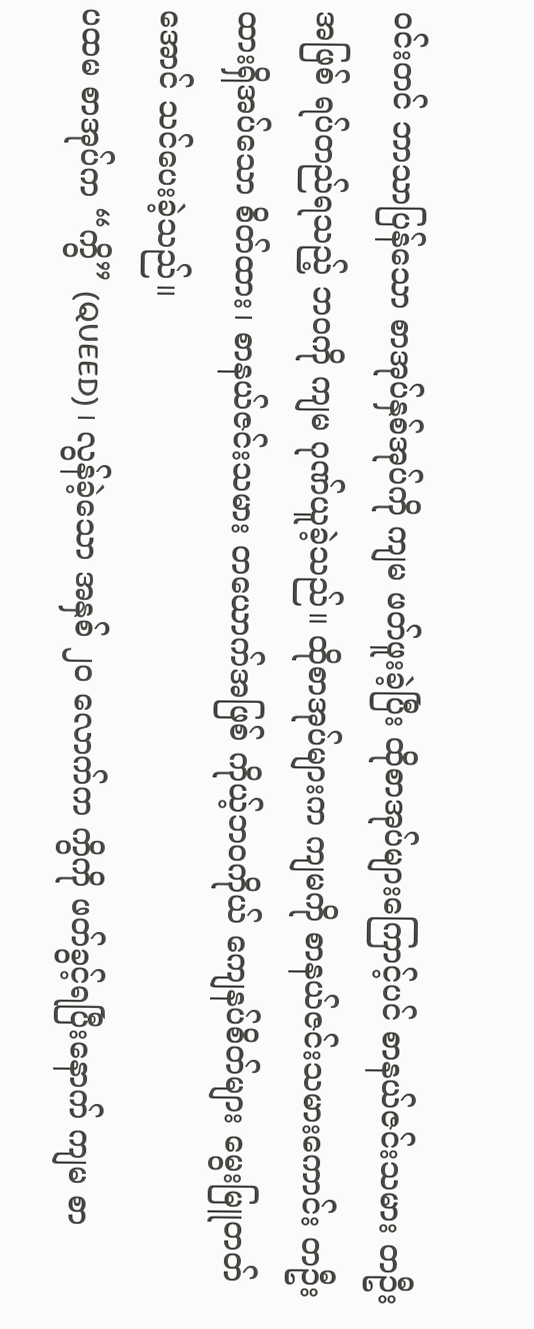ဝင်းတင် ဘာသာပြန်သော စာအုပ်နှစ်အုပ်ကို ကျမ ဖတ်ဖူးခဲ့ပြီး ထိုစာအုပ်များကြောင့်ပင် စာနယ်ဇင်းသမား တဦး အဖြစ် ရပ်တည်ရသည့် ဘဝကို ကျမ ဂုဏ်ယူခဲ့သည်။ ထိုစာအုပ်များက ကျမကို စာနယ်ဇင်းသမားကောင်း တဦး ထားရှိအပ်သော စိတ်ထား၊ စာနယ်ဇင်းသမား တယောက်အဖြစ် ကိုယ့်ဘဝကိုယ် ကျေနပ်စိတ်များ မွေးမြူတတ်အောင် သင်ပေးခဲ့သည်။
ပထမ စာအုပ်က “ကွိ” (QUEED) ၊ လွန်ခဲ့သော အနှစ် ၂၀ လောက်က ကွိကို ဖတ်ခွင့်ရပြီးနောက် ကျမ စာ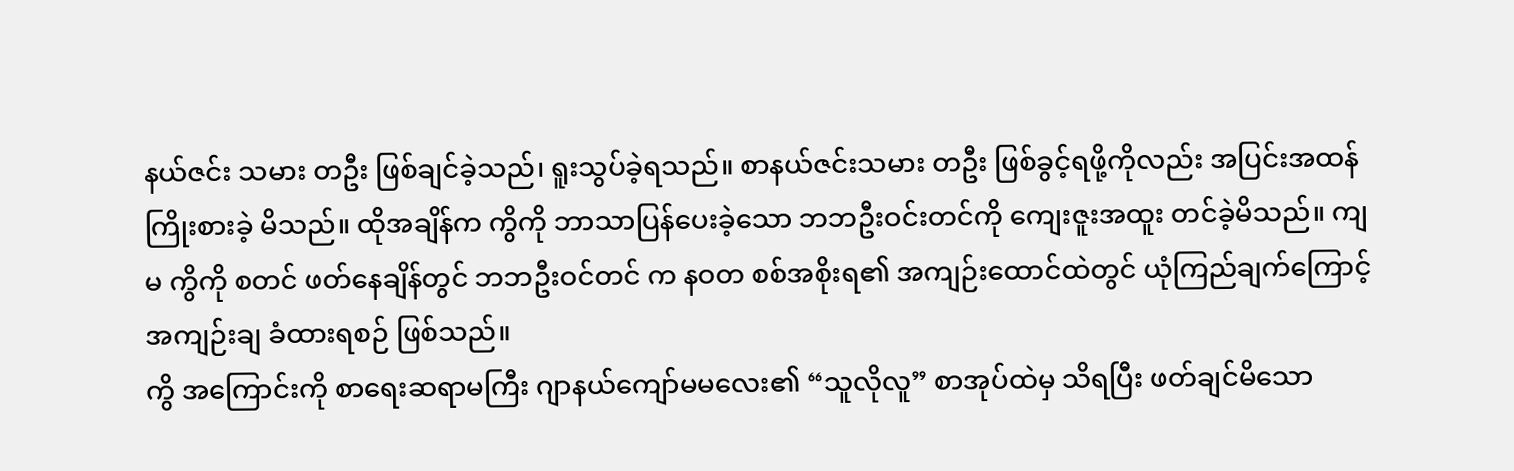နယ်ဇင်း သမား တဦး ဖြစ်ချင်ခဲ့သည်၊ ရူးသွပ်ခဲ့ရသည်။ စာနယ်ဇင်းသမား တဦး ဖြစ်ခွင့်ရဖို့ကိုလည်း အပြင်းအထန် ကြိုးစားခဲ့ မိသည်။ ထိုအချိန်က ကွိကို ဘာသာပြန်ပေးခဲ့သော ဘဘဦးဝင်းတင်ကို ကျေးဇူးအထူး တင်ခဲ့မိသည်။ ကျမ ကွိကို စတင် ဖတ်နေချိန်တွင် ဘဘဦးဝင်တင် က နဝတ စစ်အစိုးရ၏ အကျဉ်းထောင်ထဲတွင် ယုံကြည်ချက်ကြောင့် အကျဉ်းချ ခံထားရစဉ် ဖြစ်သည်။
ကွိ အကြောင်းကို စာရေးဆရာမကြီး ဂျာနယ်ကျော်မမလေး၏ “သူလိုလူ” စာအုပ်ထဲမှ သိရပြီး ဖတ်ချင်မိသော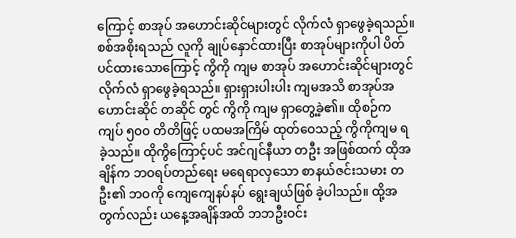ကြောင့် စာအုပ် အဟောင်းဆိုင်များတွင် လိုက်လံ ရှာဖွေခဲ့ရသည်။ စစ်အစိုးရသည် လူကို ချုပ်နှောင်ထားပြီး စာအုပ်များကိုပါ ပိတ်ပင်ထားသောကြောင့် ကွိကို ကျမ စာအုပ် အဟောင်းဆိုင်များတွင် လိုက်လံ ရှာဖွေခဲ့ရသည်။ ရှားရှားပါးပါး ကျမအသိ စာအုပ်အဟောင်းဆိုင် တဆိုင် တွင် ကွိကို ကျမ ရှာတွေ့ခဲ့၏။ ထိုစဉ်က ကျပ် ၅၀၀ တိတိဖြင့် ပထမအကြိမ် ထုတ်ဝေသည့် ကွိကိုကျမ ရခဲ့သည်။ ထိုကွိကြောင့်ပင် အင်ဂျင်နီယာ တဦး အဖြစ်ထက် ထိုအချိန်က ဘဝရပ်တည်ရေး မရေရာလှသော စာနယ်ဇင်းသမား တဦး၏ ဘဝကို ကျေကျေနပ်နပ် ရွေးချယ်ဖြစ် ခဲ့ပါသည်။ ထို့အတွက်လည်း ယနေ့အချိန်အထိ ဘဘဦးဝင်း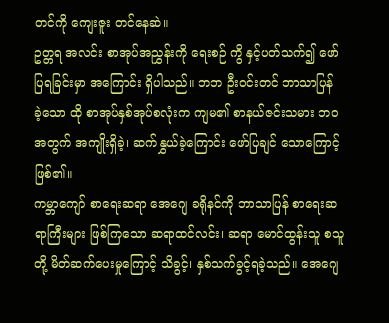တင်ကို ကျေးဇူး တင်နေဆဲ။
ဥတ္တရ အလင်း စာအုပ်အညွှန်းကို ရေးစဉ် ကွိ နှင့်ပတ်သက်၍ ဖော်ပြရခြင်းမှာ အကြောင်း ရှိပါသည်။ ဘဘ ဦးဝင်းတင် ဘာသာပြန် ခဲ့သော ထို စာအုပ်နှစ်အုပ်စလုံးက ကျမ၏ စာနယ်ဇင်းသမား ဘဝအတွက် အကျိုးရှိခဲ့၊ ဆက်နွှယ်ခဲ့ကြောင်း ဖော်ပြချင် သောကြောင့် ဖြစ်၏။
ကမ္ဘာကျော် စာရေးဆရာ အေဂျေ ခရိုနင်ကို ဘာသာပြန် စာရေးဆရာကြီးများ ဖြစ်ကြသော ဆရာထင်လင်း၊ ဆရာ မောင်ထွန်းသူ စသူတို့ မိတ်ဆက်ပေးမှုကြောင့် သိခွင့်၊ နှစ်သက်ခွင့်ရခဲ့သည်။ အေဂျေ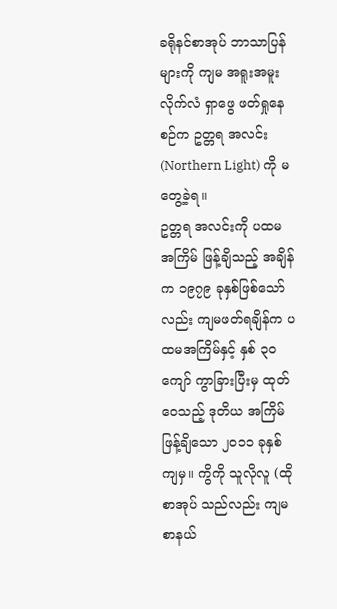ခရိုနင်စာအုပ် ဘာသာပြန်များကို ကျမ အရူးအမူး လိုက်လံ ရှာဖွေ ဖတ်ရှုနေစဉ်က ဥတ္တရ အလင်း (Northern Light) ကို မတွေ့ခဲ့ရ။
ဥတ္တရ အလင်းကို ပထမအကြိမ် ဖြန့်ချိသည့် အချိန်က ၁၉၇၉ ခုနှစ်ဖြစ်သော်လည်း ကျမဖတ်ရချိန်က ပထမအကြိမ်နှင့် နှစ် ၃၀ ကျော် ကွာခြားပြီးမှ ထုတ်ဝေသည့် ဒုတိယ အကြိမ် ဖြန့်ချိသော ၂၀၁၁ ခုနှစ်ကျမှ။ ကွိကို သူလိုလူ (ထိုစာအုပ် သည်လည်း ကျမ စာနယ်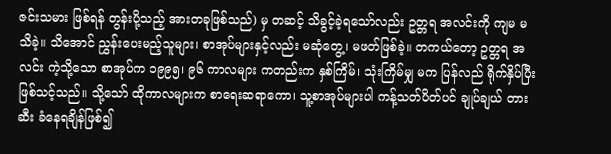ဇင်းသမား ဖြစ်ရန် တွန်းပို့သည့် အားတခုဖြစ်သည်) မှ တဆင့် သိခွင့်ခဲ့ရသော်လည်း ဥတ္တရ အလင်းကို ကျမ မသိခဲ့။ သိအောင် ညွှန်းပေးမည့်သူများ၊ စာအုပ်များနှင့်လည်း မဆုံတွေ့၊ မဖတ်ဖြစ်ခဲ့။ တကယ်တော့ ဥတ္တရ အလင်း ကဲ့သို့သော စာအုပ်က ၁၉၉၅၊ ၉၆ ကာလများ ကတည်းက နှစ်ကြိမ်၊ သုံးကြိမ်မျှ မက ပြန်လည် ရိုက်နှိပ်ပြီး ဖြစ်သင့်သည်။ သို့သော် ထိုကာလများက စာရေးဆရာကော၊ သူ့စာအုပ်များပါ ကန့်သတ်ပိတ်ပင် ချုပ်ချယ် တားဆီး ခံနေရချိန်ဖြစ်၍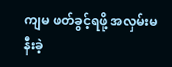ကျမ ဖတ်ခွင့်ရဖို့ အလှမ်းမနီးခဲ့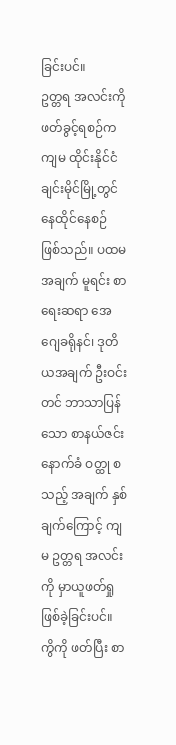ခြင်းပင်။
ဥတ္တရ အလင်းကို ဖတ်ခွင့်ရစဉ်က ကျမ ထိုင်းနိုင်ငံ ချင်းမိုင်မြို့တွင် နေထိုင်နေစဉ် ဖြစ်သည်။ ပထမအချက် မူရင်း စာရေးဆရာ အေဂျေခရိုနင်၊ ဒုတိယအချက် ဦးဝင်းတင် ဘာသာပြန်သော စာနယ်ဇင်းနောက်ခံ ဝတ္ထု စသည့် အချက် နှစ်ချက်ကြောင့် ကျမ ဥတ္တရ အလင်းကို မှာယူဖတ်ရှု ဖြစ်ခဲ့ခြင်းပင်။
ကွိကို ဖတ်ပြီး စာ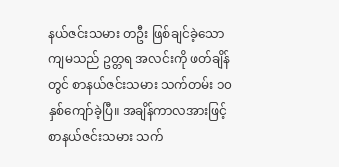နယ်ဇင်းသမား တဦး ဖြစ်ချင်ခဲ့သော ကျမသည် ဥတ္တရ အလင်းကို ဖတ်ချိန်တွင် စာနယ်ဇင်းသမား သက်တမ်း ၁၀ နှစ်ကျော်ခဲ့ပြီ။ အချိန်ကာလအားဖြင့် စာနယ်ဇင်းသမား သက်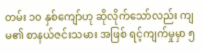တမ်း ၁၀ နှစ်ကျော်ဟု ဆိုလိုက်သော်လည်း ကျမ၏ စာနယ်ဇင်းသမား အဖြစ် ရင့်ကျက်မှုမှာ ၅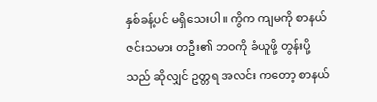နှစ်ခန့်ပင် မရှိသေးပါ။ ကွိက ကျမကို စာနယ်ဇင်းသမား တဦး၏ ဘဝကို ခံယူဖို့ တွန်းပို့သည် ဆိုလျှင် ဥတ္တရ အလင်း ကတော့ စာနယ်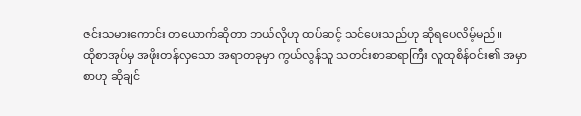ဇင်းသမားကောင်း တယောက်ဆိုတာ ဘယ်လိုဟု ထပ်ဆင့် သင်ပေးသည်ဟု ဆိုရပေလိမ့်မည်။
ထိုစာအုပ်မှ အဖိုးတန်လှသော အရာတခုမှာ ကွယ်လွန်သူ သတင်းစာဆရာကြီး လူထုစိန်ဝင်း၏ အမှာစာဟု ဆိုချင်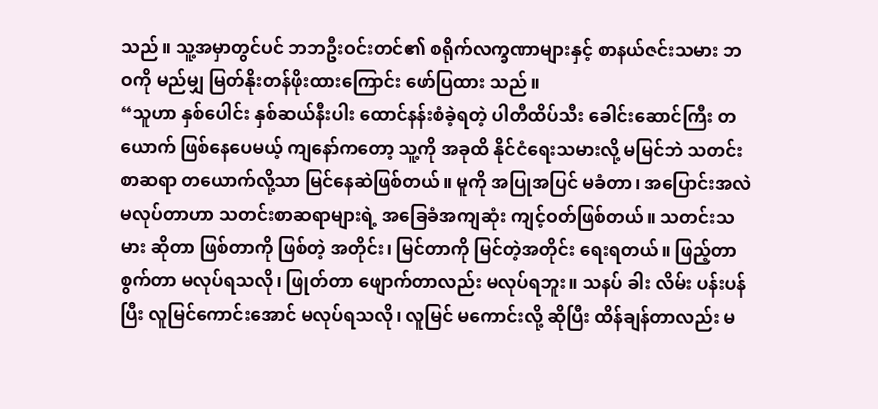သည်။ သူ့အမှာတွင်ပင် ဘဘဦးဝင်းတင်၏ စရိုက်လက္ခဏာများနှင့် စာနယ်ဇင်းသမား ဘဝကို မည်မျှ မြတ်နိုးတန်ဖိုးထားကြောင်း ဖော်ပြထား သည်။
“သူဟာ နှစ်ပေါင်း နှစ်ဆယ်နီးပါး ထောင်နန်းစံခဲ့ရတဲ့ ပါတီထိပ်သီး ခေါင်းဆောင်ကြီး တယောက် ဖြစ်နေပေမယ့် ကျနော်ကတော့ သူ့ကို အခုထိ နိုင်ငံရေးသမားလို့ မမြင်ဘဲ သတင်းစာဆရာ တယောက်လို့သာ မြင်နေဆဲဖြစ်တယ်။ မူကို အပြုအပြင် မခံတာ၊ အပြောင်းအလဲ မလုပ်တာဟာ သတင်းစာဆရာများရဲ့ အခြေခံအကျဆုံး ကျင့်ဝတ်ဖြစ်တယ်။ သတင်းသမား ဆိုတာ ဖြစ်တာကို ဖြစ်တဲ့ အတိုင်း၊ မြင်တာကို မြင်တဲ့အတိုင်း ရေးရတယ်။ ဖြည့်တာ စွက်တာ မလုပ်ရသလို၊ ဖြုတ်တာ ဖျောက်တာလည်း မလုပ်ရဘူး။ သနပ် ခါး လိမ်း ပန်းပန်ပြီး လူမြင်ကောင်းအောင် မလုပ်ရသလို၊ လူမြင် မကောင်းလို့ ဆိုပြီး ထိန်ချန်တာလည်း မ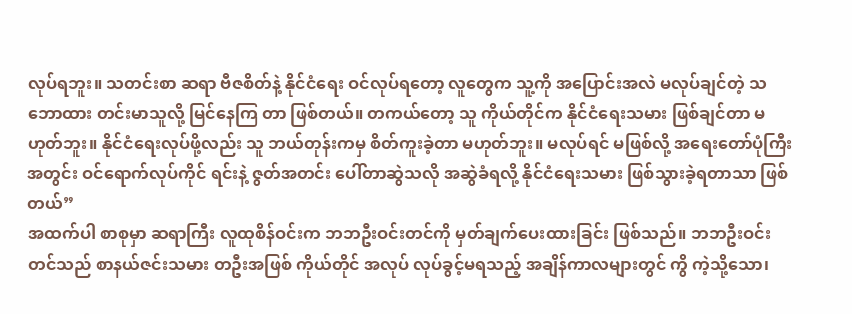လုပ်ရဘူး။ သတင်းစာ ဆရာ ဗီဇစိတ်နဲ့ နိုင်ငံရေး ဝင်လုပ်ရတော့ လူတွေက သူ့ကို အပြောင်းအလဲ မလုပ်ချင်တဲ့ သဘောထား တင်းမာသူလို့ မြင်နေကြ တာ ဖြစ်တယ်။ တကယ်တော့ သူ ကိုယ်တိုင်က နိုင်ငံရေးသမား ဖြစ်ချင်တာ မဟုတ်ဘူး။ နိုင်ငံရေးလုပ်ဖို့လည်း သူ ဘယ်တုန်းကမှ စိတ်ကူးခဲ့တာ မဟုတ်ဘူး။ မလုပ်ရင် မဖြစ်လို့ အရေးတော်ပုံကြီး အတွင်း ဝင်ရောက်လုပ်ကိုင် ရင်းနဲ့ ဇွတ်အတင်း ပေါ်တာဆွဲသလို အဆွဲခံရလို့ နိုင်ငံရေးသမား ဖြစ်သွားခဲ့ရတာသာ ဖြစ်တယ်”
အထက်ပါ စာစုမှာ ဆရာကြီး လူထုစိန်ဝင်းက ဘဘဦးဝင်းတင်ကို မှတ်ချက်ပေးထားခြင်း ဖြစ်သည်။ ဘဘဦးဝင်းတင်သည် စာနယ်ဇင်းသမား တဦးအဖြစ် ကိုယ်တိုင် အလုပ် လုပ်ခွင့်မရသည့် အချိန်ကာလများတွင် ကွိ ကဲ့သို့သော၊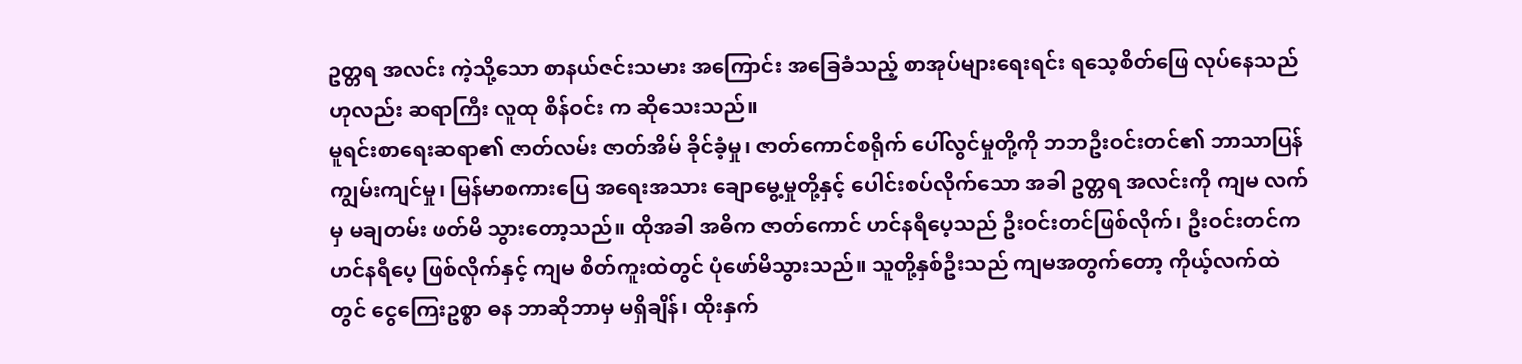ဥတ္တရ အလင်း ကဲ့သို့သော စာနယ်ဇင်းသမား အကြောင်း အခြေခံသည့် စာအုပ်များရေးရင်း ရသေ့စိတ်ဖြေ လုပ်နေသည် ဟုလည်း ဆရာကြီး လူထု စိန်ဝင်း က ဆိုသေးသည်။
မူရင်းစာရေးဆရာ၏ ဇာတ်လမ်း ဇာတ်အိမ် ခိုင်ခံ့မှု၊ ဇာတ်ကောင်စရိုက် ပေါ်လွင်မှုတို့ကို ဘဘဦးဝင်းတင်၏ ဘာသာပြန် ကျွမ်းကျင်မှု၊ မြန်မာစကားပြေ အရေးအသား ချောမွေ့မှုတို့နှင့် ပေါင်းစပ်လိုက်သော အခါ ဥတ္တရ အလင်းကို ကျမ လက်မှ မချတမ်း ဖတ်မိ သွားတော့သည်။ ထိုအခါ အဓိက ဇာတ်ကောင် ဟင်နရီပေ့သည် ဦးဝင်းတင်ဖြစ်လိုက်၊ ဦးဝင်းတင်က ဟင်နရီပေ့ ဖြစ်လိုက်နှင့် ကျမ စိတ်ကူးထဲတွင် ပုံဖော်မိသွားသည်။ သူတို့နှစ်ဦးသည် ကျမအတွက်တော့ ကိုယ့်လက်ထဲတွင် ငွေကြေးဥစ္စာ ဓန ဘာဆိုဘာမှ မရှိချိန်၊ ထိုးနှက်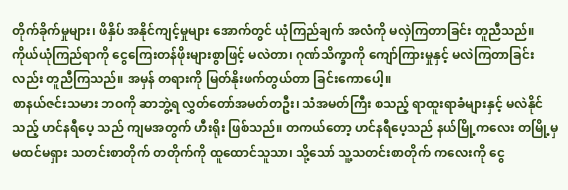တိုက်ခိုက်မှုများ၊ ဖိနှိပ် အနိုင်ကျင့်မှုများ အောက်တွင် ယုံကြည်ချက် အလံကို မလှဲကြတာခြင်း တူညီသည်။ ကိုယ်ယုံကြည်ရာကို ငွေကြေးတန်ဖိုးများစွာဖြင့် မလဲတာ၊ ဂုဏ်သိက္ခာကို ကျော်ကြားမှုနှင့် မလဲကြတာခြင်းလည်း တူညီကြသည်။ အမှန် တရားကို မြတ်နိုးဖက်တွယ်တာ ခြင်းကောပေါ့။
စာနယ်ဇင်းသမား ဘဝကို ဆာဘွဲ့ရ လွှတ်တော်အမတ်တဦး၊ သံအမတ်ကြီး စသည့် ရာထူးရာခံများနှင့် မလဲနိုင်သည့် ဟင်နရီပေ့ သည် ကျမအတွက် ဟီးရိုး ဖြစ်သည်။ တကယ်တော့ ဟင်နရီပေ့သည် နယ်မြို့ကလေး တမြို့မှ မထင်မရှား သတင်းစာတိုက် တတိုက်ကို ထူထောင်သူသာ၊ သို့သော် သူ့သတင်းစာတိုက် ကလေးကို ငွေ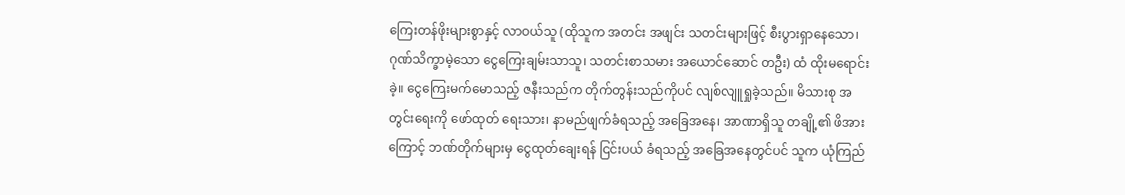ကြေးတန်ဖိုးများစွာနှင့် လာဝယ်သူ (ထိုသူက အတင်း အဖျင်း သတင်းများဖြင့် စီးပွားရှာနေသော၊ ဂုဏ်သိက္ခာမဲ့သော ငွေကြေးချမ်းသာသူ၊ သတင်းစာသမား အယောင်ဆောင် တဦး) ထံ ထိုးမရောင်းခဲ့။ ငွေကြေးမက်မောသည့် ဇနီးသည်က တိုက်တွန်းသည်ကိုပင် လျစ်လျူရှုခဲ့သည်။ မိသားစု အတွင်းရေးကို ဖော်ထုတ် ရေးသား၊ နာမည်ဖျက်ခံရသည့် အခြေအနေ၊ အာဏာရှိသူ တချို့၏ ဖိအားကြောင့် ဘဏ်တိုက်များမှ ငွေထုတ်ချေးရန် ငြင်းပယ် ခံရသည့် အခြေအနေတွင်ပင် သူက ယုံကြည်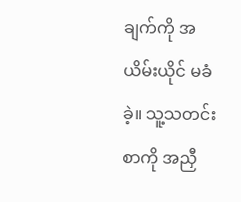ချက်ကို အယိမ်းယိုင် မခံခဲ့။ သူ့သတင်းစာကို အညှီ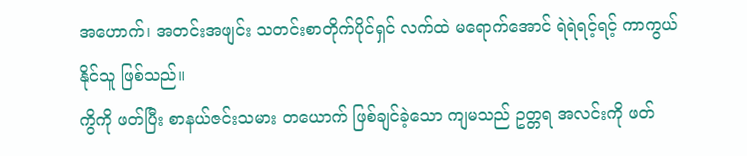အဟောက်၊ အတင်းအဖျင်း သတင်းစာတိုက်ပိုင်ရှင် လက်ထဲ မရောက်အောင် ရဲရဲရင့်ရင့် ကာကွယ်နိုင်သူ ဖြစ်သည်။
ကွိကို ဖတ်ပြီး စာနယ်ဇင်းသမား တယောက် ဖြစ်ချင်ခဲ့သော ကျမသည် ဥတ္တရ အလင်းကို ဖတ်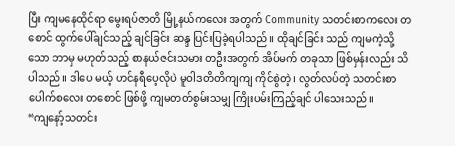ပြီး ကျမနေထိုင်ရာ မွေးရပ်ဇာတိ မြို့နယ်ကလေး အတွက် Community သတင်းစာကလေး တစောင် ထွက်ပေါ်ချင်သည့် ချင်ခြင်း ဆန္ဒ ပြင်းပြခဲ့ရပါသည်။ ထိုချင်ခြင်း သည် ကျမကဲ့သို့သော ဘာမှ မဟုတ်သည့် စာနယ်ဇင်းသမား တဦးအတွက် အိပ်မက် တခုသာ ဖြစ်မှန်းလည်း သိပါသည်။ ဒါပေ မယ့် ဟင်နရီပေ့လိုပဲ မူဝါဒတိတိကျကျ ကိုင်စွဲတဲ့၊ လွတ်လပ်တဲ့ သတင်းစာ ပေါက်စလေး တစောင် ဖြစ်ဖို့ ကျမတတ်စွမ်းသမျှ ကြိုးပမ်းကြည့်ချင် ပါသေးသည်။
“ကျနော့်သတင်း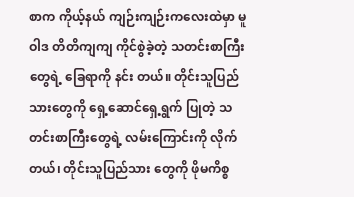စာက ကိုယ့်နယ် ကျဉ်းကျဉ်းကလေးထဲမှာ မူဝါဒ တိတိကျကျ ကိုင်စွဲခဲ့တဲ့ သတင်းစာကြီးတွေရဲ့ ခြေရာကို နင်း တယ်။ တိုင်းသူပြည်သားတွေကို ရှေ့ဆောင်ရှေ့ရွက် ပြုတဲ့ သတင်းစာကြီးတွေရဲ့ လမ်းကြောင်းကို လိုက်တယ်၊ တိုင်းသူပြည်သား တွေကို ဖိုမကိစ္စ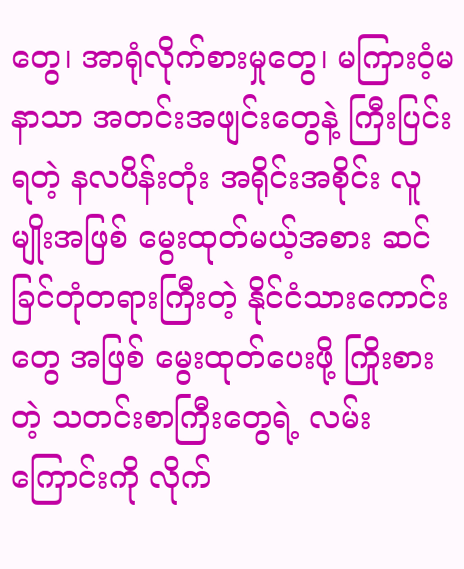တွေ၊ အာရုံလိုက်စားမှုတွေ၊ မကြားဝံ့မနာသာ အတင်းအဖျင်းတွေနဲ့ ကြီးပြင်းရတဲ့ နလပိန်းတုံး အရိုင်းအစိုင်း လူမျိုးအဖြစ် မွေးထုတ်မယ့်အစား ဆင်ခြင်တုံတရားကြီးတဲ့ နိုင်ငံသားကောင်းတွေ အဖြစ် မွေးထုတ်ပေးဖို့ ကြိုးစားတဲ့ သတင်းစာကြီးတွေရဲ့ လမ်းကြောင်းကို လိုက်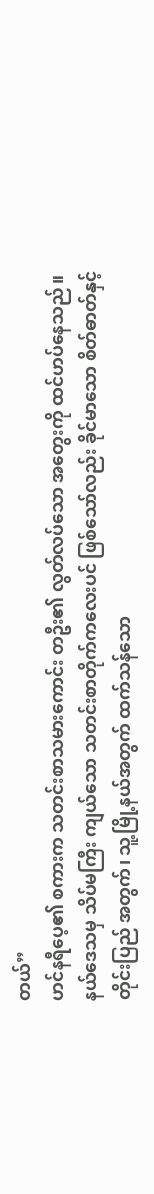တယ်”
ဟင်နရီပေ့၏ စကားက သတင်းစာသမားကောင်း တဦး၏ လွတ်လပ်သော အတွေးကို ထင်ဟပ်နေသည်။ နယ်ဒေသမှ သိပ်မကြီး ကျယ်သော သတင်းစာတိုက်ကလေးပင် ဖြစ်သော်လည်း ခိုင်မာသော စိတ်ဓာတ်နှင့် တိုင်းပြည် အတွက်၊ သူ့မြို့နယ်အတွက် ထက်သန်သော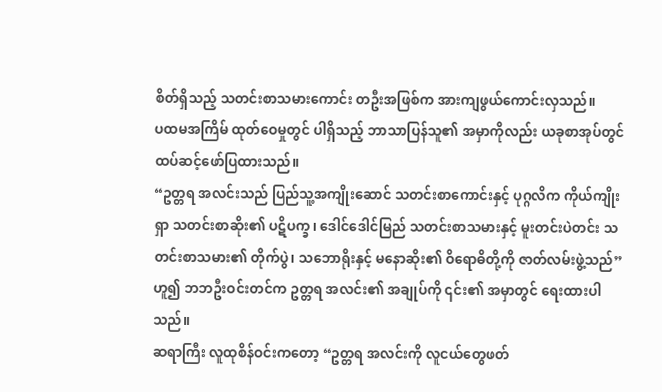စိတ်ရှိသည့် သတင်းစာသမားကောင်း တဦးအဖြစ်က အားကျဖွယ်ကောင်းလှသည်။
ပထမအကြိမ် ထုတ်ဝေမှုတွင် ပါရှိသည့် ဘာသာပြန်သူ၏ အမှာကိုလည်း ယခုစာအုပ်တွင် ထပ်ဆင့်ဖော်ပြထားသည်။
“ဥတ္တရ အလင်းသည် ပြည်သူ့အကျိုးဆောင် သတင်းစာကောင်းနှင့် ပုဂ္ဂလိက ကိုယ်ကျိုးရှာ သတင်းစာဆိုး၏ ပဋိပက္ခ၊ ဒေါင်ဒေါင်မြည် သတင်းစာသမားနှင့် မူးတင်းပဲတင်း သတင်းစာသမား၏ တိုက်ပွဲ၊ သဘောရိုးနှင့် မနောဆိုး၏ ဝိရောဓိတို့ကို ဇာတ်လမ်းဖွဲ့သည်” ဟူ၍ ဘဘဦးဝင်းတင်က ဥတ္တရ အလင်း၏ အချုပ်ကို ၎င်း၏ အမှာတွင် ရေးထားပါသည်။
ဆရာကြီး လူထုစိန်ဝင်းကတော့ “ဥတ္တရ အလင်းကို လူငယ်တွေဖတ်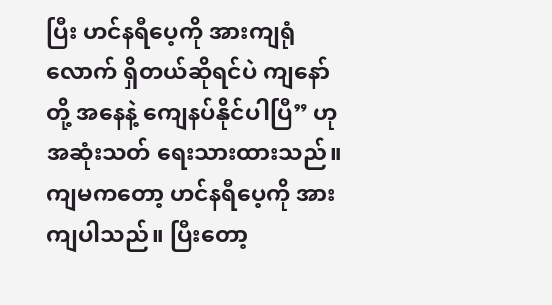ပြီး ဟင်နရီပေ့ကို အားကျရုံလောက် ရှိတယ်ဆိုရင်ပဲ ကျနော် တို့ အနေနဲ့ ကျေနပ်နိုင်ပါပြီ” ဟု အဆုံးသတ် ရေးသားထားသည်။
ကျမကတော့ ဟင်နရီပေ့ကို အားကျပါသည်။ ပြီးတော့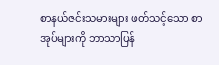စာနယ်ဇင်းသမားများ ဖတ်သင့်သော စာအုပ်များကို ဘာသာပြန်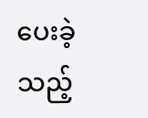ပေးခဲ့ သည့်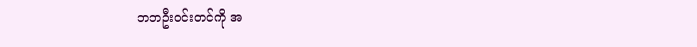ဘဘဦးဝင်းတင်ကို အ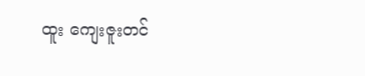ထူး ကျေးဇူးတင်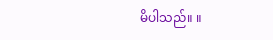မိပါသည်။ ။